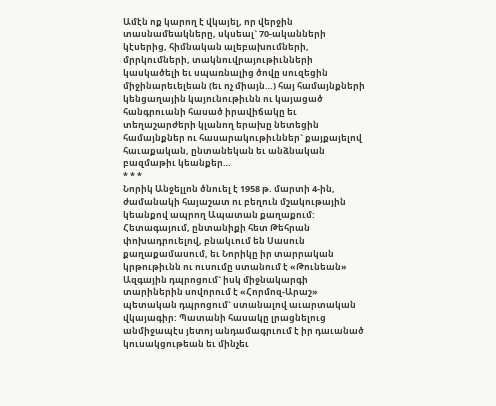Ամէն ոք կարող է վկայել, որ վերջին տասնամեակները, սկսեալ` 70-ականների կէսերից, հիմնական ալեբախումների, մրրկումների, տակնուվրայութիւնների կասկածելի եւ սպառնալից ծովը սուզեցին միջինարեւելեան (եւ ոչ միայն…) հայ համայնքների կենցաղային կայունութիւնն ու կայացած հանգրուանի հասած իրավիճակը եւ տեղաշարժերի կլանող երախը նետեցին համայնքներ ու հասարակութիւններ` քայքայելով հաւաքական, ընտանեկան եւ անձնական բազմաթիւ կեանքեր…
* * *
Նորիկ Անջելլոն ծնուել է 1958 թ. մարտի 4-ին, ժամանակի հայաշատ ու բեղուն մշակութային կեանքով ապրող Ապատան քաղաքում: Հետագայում, ընտանիքի հետ Թեհրան փոխադրուելով, բնակւում են Սասուն քաղաքամասում, եւ Նորիկը իր տարրական կրթութիւնն ու ուսումը ստանում է «Թունեան» Ազգային դպրոցում` իսկ միջնակարգի տարիներին սովորում է «Հորմոզ-Արաշ» պետական դպրոցում` ստանալով աւարտական վկայագիր: Պատանի հասակը լրացնելուց անմիջապէս յետոյ անդամագրւում է իր դաւանած կուսակցութեան եւ մինչեւ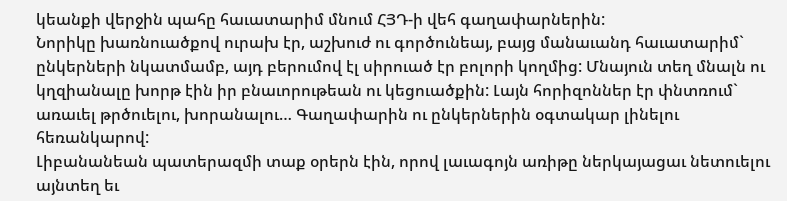կեանքի վերջին պահը հաւատարիմ մնում ՀՅԴ-ի վեհ գաղափարներին:
Նորիկը խառնուածքով ուրախ էր, աշխուժ ու գործունեայ, բայց մանաւանդ հաւատարիմ` ընկերների նկատմամբ, այդ բերումով էլ սիրուած էր բոլորի կողմից: Մնայուն տեղ մնալն ու կղզիանալը խորթ էին իր բնաւորութեան ու կեցուածքին: Լայն հորիզոններ էր փնտռում` առաւել թրծուելու, խորանալու… Գաղափարին ու ընկերներին օգտակար լինելու հեռանկարով:
Լիբանանեան պատերազմի տաք օրերն էին, որով լաւագոյն առիթը ներկայացաւ նետուելու այնտեղ եւ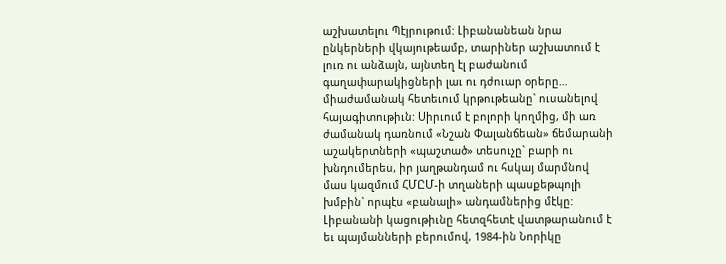աշխատելու Պէյրութում: Լիբանանեան նրա ընկերների վկայութեամբ, տարիներ աշխատում է լուռ ու անձայն, այնտեղ էլ բաժանում գաղափարակիցների լաւ ու դժուար օրերը… միաժամանակ հետեւում կրթութեանը` ուսանելով հայագիտութիւն: Սիրւում է բոլորի կողմից, մի առ ժամանակ դառնում «Նշան Փալանճեան» ճեմարանի աշակերտների «պաշտած» տեսուչը` բարի ու խնդումերես, իր յաղթանդամ ու հսկայ մարմնով մաս կազմում ՀՄԸՄ-ի տղաների պասքեթպոլի խմբին` որպէս «բանալի» անդամներից մէկը:
Լիբանանի կացութիւնը հետզհետէ վատթարանում է եւ պայմանների բերումով, 1984-ին Նորիկը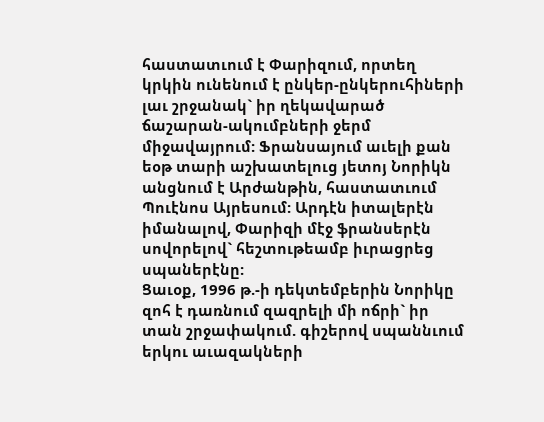հաստատւում է Փարիզում, որտեղ կրկին ունենում է ընկեր-ընկերուհիների լաւ շրջանակ` իր ղեկավարած ճաշարան-ակումբների ջերմ միջավայրում: Ֆրանսայում աւելի քան եօթ տարի աշխատելուց յետոյ Նորիկն անցնում է Արժանթին, հաստատւում Պուէնոս Այրեսում: Արդէն իտալերէն իմանալով, Փարիզի մէջ ֆրանսերէն սովորելով` հեշտութեամբ իւրացրեց սպաներէնը:
Ցաւօք, 1996 թ.-ի դեկտեմբերին Նորիկը զոհ է դառնում զազրելի մի ոճրի` իր տան շրջափակում. գիշերով սպաննւում երկու աւազակների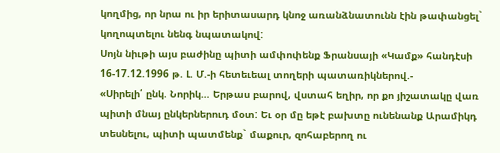կողմից, որ նրա ու իր երիտասարդ կնոջ առանձնատունն էին թափանցել` կողոպտելու նենգ նպատակով:
Սոյն նիւթի այս բաժինը պիտի ամփոփենք Ֆրանսայի «Կամք» հանդէսի 16-17.12.1996 թ. Լ. Մ.-ի հետեւեալ տողերի պատառիկներով.-
«Սիրելի՛ ընկ. Նորիկ… Երթաս բարով, վստահ եղիր, որ քո յիշատակը վառ պիտի մնայ ընկերներուդ մօտ: Եւ օր մը եթէ բախտը ունենանք Արամիկդ տեսնելու, պիտի պատմենք` մաքուր, զոհաբերող ու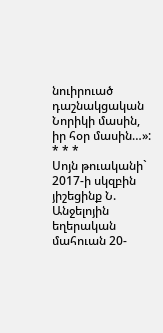նուիրուած դաշնակցական Նորիկի մասին, իր հօր մասին…»:
* * *
Սոյն թուականի` 2017-ի սկզբին յիշեցինք Ն. Անջելոյին եղերական մահուան 20-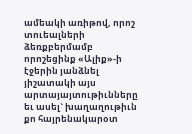ամեակի առիթով, որոշ տուեալների ձեռքբերմամբ որոշեցինք «Ալիք»-ի էջերին յանձնել յիշատակի այս արտայայտութիւնները եւ ասել` խաղաղութիւն քո հայրենակարօտ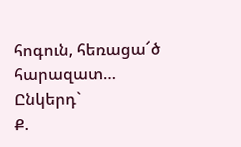հոգուն, հեռացա՜ծ հարազատ…
Ընկերդ`
Ք.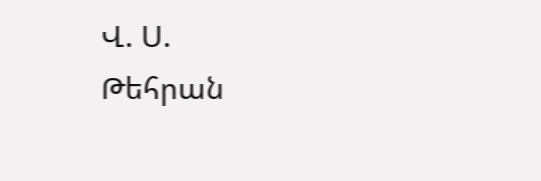Վ. Ս.
Թեհրան